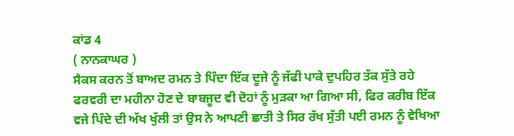ਕਾਂਡ 4
( ਨਾਨਕਾਘਰ )
ਸੈਕਸ ਕਰਨ ਤੋਂ ਬਾਅਦ ਰਮਨ ਤੇ ਪਿੰਦਾ ਇੱਕ ਦੂਜੇ ਨੂੰ ਜੱਫੀ ਪਾਕੇ ਦੁਪਹਿਰ ਤੱਕ ਸੁੱਤੇ ਰਹੇ ਫਰਵਰੀ ਦਾ ਮਹੀਨਾ ਹੋਣ ਦੇ ਬਾਬਜੂਦ ਵੀ ਦੋਹਾਂ ਨੂੰ ਮੁੜਕਾ ਆ ਗਿਆ ਸੀ, ਫਿਰ ਕਰੀਬ ਇੱਕ ਵਜੇ ਪਿੰਦੇ ਦੀ ਅੱਖ ਖੁੱਲੀ ਤਾਂ ਉਸ ਨੇ ਆਪਣੀ ਛਾਤੀ ਤੇ ਸਿਰ ਰੱਖ ਸੁੱਤੀ ਪਈ ਰਮਨ ਨੂੰ ਵੇਖਿਆ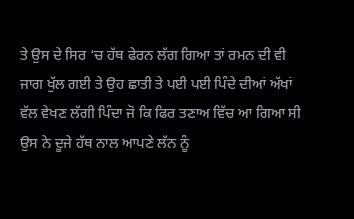ਤੇ ਉਸ ਦੇ ਸਿਰ ‘ਚ ਹੱਥ ਫੇਰਨ ਲੱਗ ਗਿਆ ਤਾਂ ਰਮਨ ਦੀ ਵੀ ਜਾਗ ਖੁੱਲ ਗਈ ਤੇ ਉਹ ਛਾਤੀ ਤੇ ਪਈ ਪਈ ਪਿੰਦੇ ਦੀਆਂ ਅੱਖਾਂ ਵੱਲ ਵੇਖਣ ਲੱਗੀ ਪਿੰਦਾ ਜੋ ਕਿ ਫਿਰ ਤਣਾਅ ਵਿੱਚ ਆ ਗਿਆ ਸੀ ਉਸ ਨੇ ਦੂਜੇ ਹੱਥ ਨਾਲ ਆਪਣੇ ਲੱਨ ਨੂੰ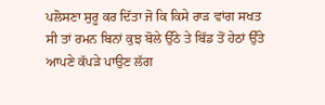ਪਲੋਸਣਾ ਸੁਰੂ ਕਰ ਦਿੱਤਾ ਜੋ ਕਿ ਕਿਸੇ ਰਾੜ ਵਾਂਗ ਸਖਤ ਸੀ ਤਾਂ ਰਮਨ ਬਿਨਾਂ ਕੁਝ ਬੋਲੇ ਉੱਠੇ ਤੇ ਬਿੱਡ ਤੋਂ ਹੇਠਾਂ ਉੱਤੇ ਆਪਣੇ ਕੱਪੜੇ ਪਾਉਣ ਲੱਗ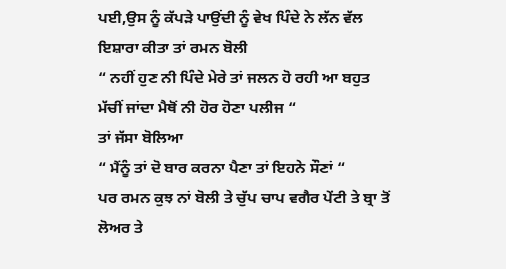ਪਈ,ਉਸ ਨੂੰ ਕੱਪੜੇ ਪਾਉਂਦੀ ਨੂੰ ਵੇਖ ਪਿੰਦੇ ਨੇ ਲੱਨ ਵੱਲ ਇਸ਼ਾਰਾ ਕੀਤਾ ਤਾਂ ਰਮਨ ਬੋਲੀ
“ ਨਹੀਂ ਹੁਣ ਨੀ ਪਿੰਦੇ ਮੇਰੇ ਤਾਂ ਜਲਨ ਹੋ ਰਹੀ ਆ ਬਹੁਤ ਮੱਚੀਂ ਜਾਂਦਾ ਮੈਥੋਂ ਨੀ ਹੋਰ ਹੋਣਾ ਪਲੀਜ “
ਤਾਂ ਜੱਸਾ ਬੋਲਿਆ
“ ਮੈਂਨੂੰ ਤਾਂ ਦੋ ਬਾਰ ਕਰਨਾ ਪੈਣਾ ਤਾਂ ਇਹਨੇ ਸੌਣਾਂ “
ਪਰ ਰਮਨ ਕੁਝ ਨਾਂ ਬੋਲੀ ਤੇ ਚੁੱਪ ਚਾਪ ਵਗੈਰ ਪੇਂਟੀ ਤੇ ਬ੍ਰਾ ਤੋਂ ਲੋਅਰ ਤੇ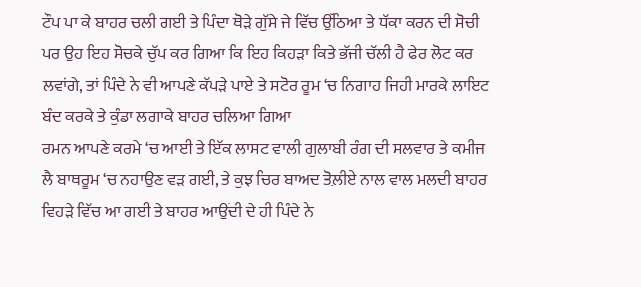ਟੌਪ ਪਾ ਕੇ ਬਾਹਰ ਚਲੀ ਗਈ ਤੇ ਪਿੰਦਾ ਥੋੜੇ ਗੁੱਸੇ ਜੇ ਵਿੱਚ ਉੱਠਿਆ ਤੇ ਧੱਕਾ ਕਰਨ ਦੀ ਸੋਚੀ ਪਰ ਉਹ ਇਹ ਸੋਚਕੇ ਚੁੱਪ ਕਰ ਗਿਆ ਕਿ ਇਹ ਕਿਹੜਾ ਕਿਤੇ ਭੱਜੀ ਚੱਲੀ ਹੈ ਫੇਰ ਲੋਟ ਕਰ ਲਵਾਂਗੇ, ਤਾਂ ਪਿੰਦੇ ਨੇ ਵੀ ਆਪਣੇ ਕੱਪੜੇ ਪਾਏ ਤੇ ਸਟੋਰ ਰੂਮ ‘ਚ ਨਿਗਾਹ ਜਿਹੀ ਮਾਰਕੇ ਲਾਇਟ ਬੰਦ ਕਰਕੇ ਤੇ ਕੁੰਡਾ ਲਗਾਕੇ ਬਾਹਰ ਚਲਿਆ ਗਿਆ
ਰਮਨ ਆਪਣੇ ਕਰਮੇ ‘ਚ ਆਈ ਤੇ ਇੱਕ ਲਾਸਟ ਵਾਲੀ ਗੁਲਾਬੀ ਰੰਗ ਦੀ ਸਲਵਾਰ ਤੇ ਕਮੀਜ ਲੈ ਬਾਥਰੂਮ ‘ਚ ਨਹਾਉਣ ਵੜ ਗਈ, ਤੇ ਕੁਝ ਚਿਰ ਬਾਅਦ ਤੋਲ਼ੀਏ ਨਾਲ ਵਾਲ ਮਲਦੀ ਬਾਹਰ ਵਿਹੜੇ ਵਿੱਚ ਆ ਗਈ ਤੇ ਬਾਹਰ ਆਉਂਦੀ ਦੇ ਹੀ ਪਿੰਦੇ ਨੇ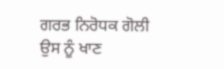ਗਰਭ ਨਿਰੋਧਕ ਗੋਲੀ ਉਸ ਨੂੰ ਖਾਣ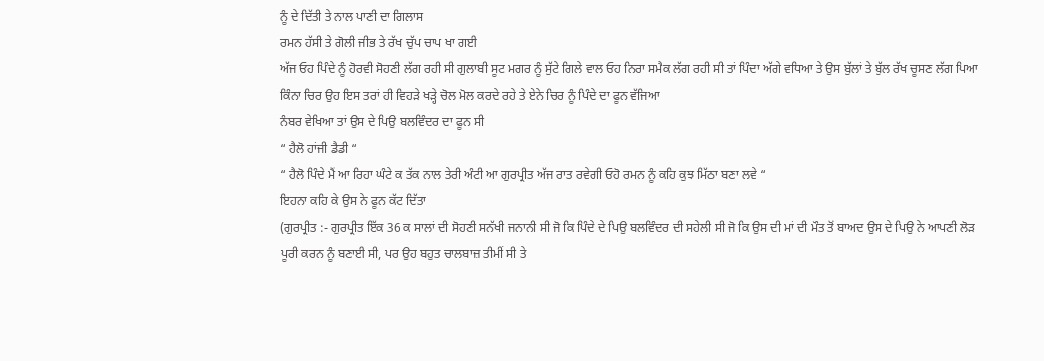ਨੂੰ ਦੇ ਦਿੱਤੀ ਤੇ ਨਾਲ ਪਾਣੀ ਦਾ ਗਿਲਾਸ
ਰਮਨ ਹੱਸੀ ਤੇ ਗੋਲੀ ਜੀਭ ਤੇ ਰੱਖ ਚੁੱਪ ਚਾਪ ਖਾ ਗਈ
ਅੱਜ ਓਹ ਪਿੰਦੇ ਨੂੰ ਹੋਰਵੀ ਸੋਹਣੀ ਲੱਗ ਰਹੀ ਸੀ ਗੁਲਾਬੀ ਸੂਟ ਮਗਰ ਨੂੰ ਸੁੱਟੇ ਗਿਲੇ ਵਾਲ ਓਹ ਨਿਰਾ ਸਮੈਕ ਲੱਗ ਰਹੀ ਸੀ ਤਾਂ ਪਿੰਦਾ ਅੱਗੇ ਵਧਿਆ ਤੇ ਉਸ ਬੁੱਲਾਂ ਤੇ ਬੁੱਲ ਰੱਖ ਚੂਸਣ ਲੱਗ ਪਿਆ ਕਿੰਨਾ ਚਿਰ ਉਹ ਇਸ ਤਰਾਂ ਹੀ ਵਿਹੜੇ ਖੜ੍ਹੇ ਚੋਲ ਮੋਲ ਕਰਦੇ ਰਹੇ ਤੇ ਏਨੇ ਚਿਰ ਨੂੰ ਪਿੰਦੇ ਦਾ ਫੂਨ ਵੱਜਿਆ
ਨੰਬਰ ਵੇਖਿਆ ਤਾਂ ਉਸ ਦੇ ਪਿਉ ਬਲਵਿੰਦਰ ਦਾ ਫੂਨ ਸੀ
“ ਹੈਲੋ ਹਾਂਜੀ ਡੈਡੀ “
“ ਹੈਲੋ ਪਿੰਦੇ ਮੈਂ ਆ ਰਿਹਾ ਘੰਟੇ ਕ ਤੱਕ ਨਾਲ ਤੇਰੀ ਅੰਟੀ ਆ ਗੁਰਪ੍ਰੀਤ ਅੱਜ ਰਾਤ ਰਵੇਗੀ ਓਹੋ ਰਮਨ ਨੂੰ ਕਹਿ ਕੁਝ ਮਿੱਠਾ ਬਣਾ ਲਵੇ “
ਇਹਨਾ ਕਹਿ ਕੇ ਉਸ ਨੇ ਫੂਨ ਕੱਟ ਦਿੱਤਾ
(ਗੁਰਪ੍ਰੀਤ :- ਗੁਰਪ੍ਰੀਤ ਇੱਕ 36 ਕ ਸਾਲਾਂ ਦੀ ਸੋਹਣੀ ਸਨੱਖੀ ਜਨਾਨੀ ਸੀ ਜੋ ਕਿ ਪਿੰਦੇ ਦੇ ਪਿਉ ਬਲਵਿੰਦਰ ਦੀ ਸਹੇਲੀ ਸੀ ਜੋ ਕਿ ਉਸ ਦੀ ਮਾਂ ਦੀ ਮੌਤ ਤੋਂ ਬਾਅਦ ਉਸ ਦੇ ਪਿਉ ਨੇ ਆਪਣੀ ਲੋੜ ਪੂਰੀ ਕਰਨ ਨੂੰ ਬਣਾਈ ਸੀ, ਪਰ ਉਹ ਬਹੁਤ ਚਾਲਬਾਜ਼ ਤੀਮੀਂ ਸੀ ਤੇ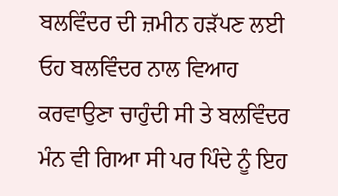ਬਲਵਿੰਦਰ ਦੀ ਜ਼ਮੀਨ ਹੜੱਪਣ ਲਈ ਓਹ ਬਲਵਿੰਦਰ ਨਾਲ ਵਿਆਹ ਕਰਵਾਉਣਾ ਚਾਹੁੰਦੀ ਸੀ ਤੇ ਬਲਵਿੰਦਰ ਮੰਨ ਵੀ ਗਿਆ ਸੀ ਪਰ ਪਿੰਦੇ ਨੂੰ ਇਹ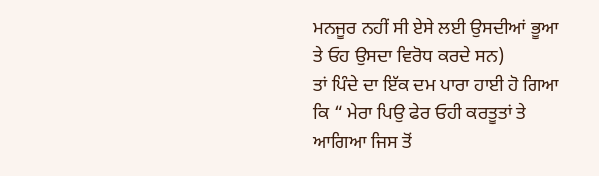ਮਨਜੂਰ ਨਹੀਂ ਸੀ ਏਸੇ ਲਈ ਉਸਦੀਆਂ ਭੂਆ ਤੇ ਓਹ ਉਸਦਾ ਵਿਰੋਧ ਕਰਦੇ ਸਨ)
ਤਾਂ ਪਿੰਦੇ ਦਾ ਇੱਕ ਦਮ ਪਾਰਾ ਹਾਈ ਹੋ ਗਿਆ ਕਿ “ ਮੇਰਾ ਪਿਉ ਫੇਰ ਓਹੀ ਕਰਤੂਤਾਂ ਤੇ ਆਗਿਆ ਜਿਸ ਤੋਂ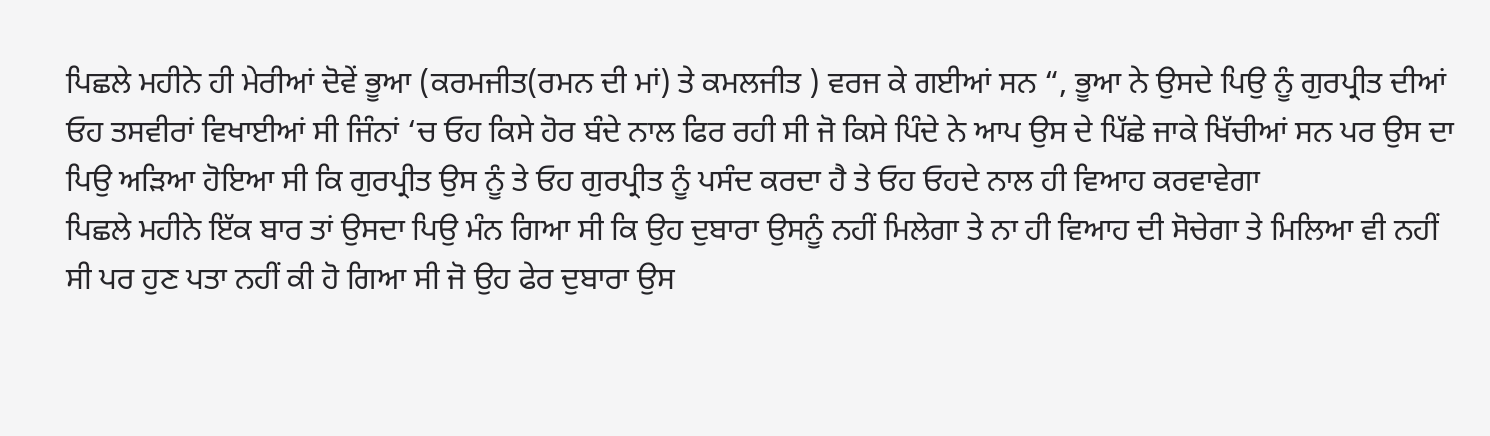ਪਿਛਲੇ ਮਹੀਨੇ ਹੀ ਮੇਰੀਆਂ ਦੋਵੇਂ ਭੂਆ (ਕਰਮਜੀਤ(ਰਮਨ ਦੀ ਮਾਂ) ਤੇ ਕਮਲਜੀਤ ) ਵਰਜ ਕੇ ਗਈਆਂ ਸਨ “, ਭੂਆ ਨੇ ਉਸਦੇ ਪਿਉ ਨੂੰ ਗੁਰਪ੍ਰੀਤ ਦੀਆਂ ਓਹ ਤਸਵੀਰਾਂ ਵਿਖਾਈਆਂ ਸੀ ਜਿੰਨਾਂ ‘ਚ ਓਹ ਕਿਸੇ ਹੋਰ ਬੰਦੇ ਨਾਲ ਫਿਰ ਰਹੀ ਸੀ ਜੋ ਕਿਸੇ ਪਿੰਦੇ ਨੇ ਆਪ ਉਸ ਦੇ ਪਿੱਛੇ ਜਾਕੇ ਖਿੱਚੀਆਂ ਸਨ ਪਰ ਉਸ ਦਾ ਪਿਉ ਅੜਿਆ ਹੋਇਆ ਸੀ ਕਿ ਗੁਰਪ੍ਰੀਤ ਉਸ ਨੂੰ ਤੇ ਓਹ ਗੁਰਪ੍ਰੀਤ ਨੂੰ ਪਸੰਦ ਕਰਦਾ ਹੈ ਤੇ ਓਹ ਓਹਦੇ ਨਾਲ ਹੀ ਵਿਆਹ ਕਰਵਾਵੇਗਾ
ਪਿਛਲੇ ਮਹੀਨੇ ਇੱਕ ਬਾਰ ਤਾਂ ਉਸਦਾ ਪਿਉ ਮੰਨ ਗਿਆ ਸੀ ਕਿ ਉਹ ਦੁਬਾਰਾ ਉਸਨੂੰ ਨਹੀਂ ਮਿਲੇਗਾ ਤੇ ਨਾ ਹੀ ਵਿਆਹ ਦੀ ਸੋਚੇਗਾ ਤੇ ਮਿਲਿਆ ਵੀ ਨਹੀਂ ਸੀ ਪਰ ਹੁਣ ਪਤਾ ਨਹੀਂ ਕੀ ਹੋ ਗਿਆ ਸੀ ਜੋ ਉਹ ਫੇਰ ਦੁਬਾਰਾ ਉਸ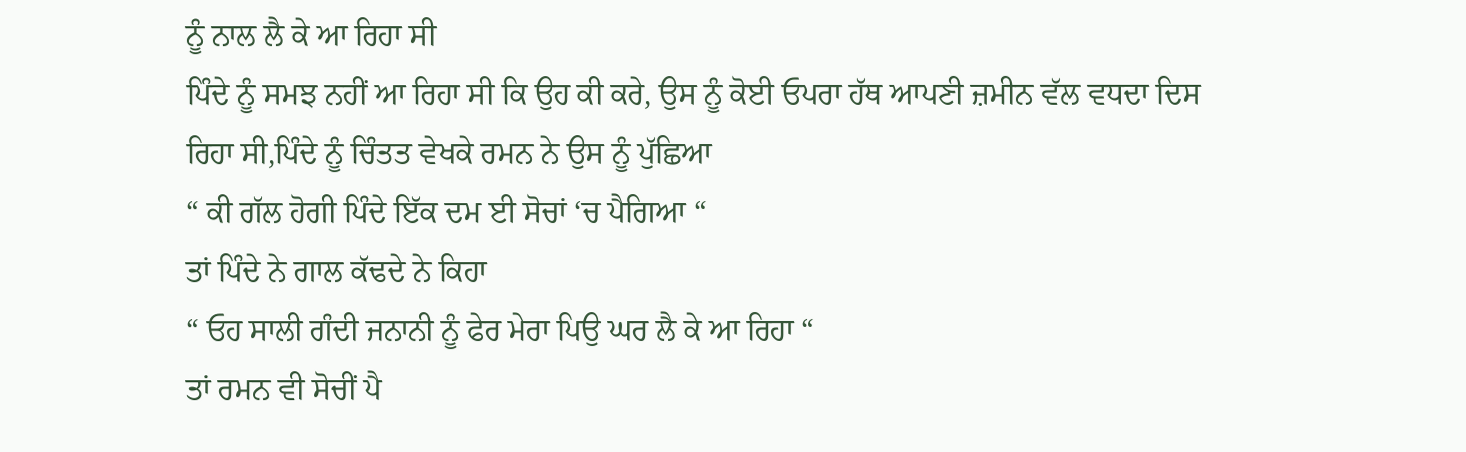ਨੂੰ ਨਾਲ ਲੈ ਕੇ ਆ ਰਿਹਾ ਸੀ
ਪਿੰਦੇ ਨੂੰ ਸਮਝ ਨਹੀਂ ਆ ਰਿਹਾ ਸੀ ਕਿ ਉਹ ਕੀ ਕਰੇ, ਉਸ ਨੂੰ ਕੋਈ ਓਪਰਾ ਹੱਥ ਆਪਣੀ ਜ਼ਮੀਨ ਵੱਲ ਵਧਦਾ ਦਿਸ ਰਿਹਾ ਸੀ,ਪਿੰਦੇ ਨੂੰ ਚਿੰਤਤ ਵੇਖਕੇ ਰਮਨ ਨੇ ਉਸ ਨੂੰ ਪੁੱਛਿਆ
“ ਕੀ ਗੱਲ ਹੋਗੀ ਪਿੰਦੇ ਇੱਕ ਦਮ ਈ ਸੋਚਾਂ ‘ਚ ਪੈਗਿਆ “
ਤਾਂ ਪਿੰਦੇ ਨੇ ਗਾਲ ਕੱਢਦੇ ਨੇ ਕਿਹਾ
“ ਓਹ ਸਾਲੀ ਗੰਦੀ ਜਨਾਨੀ ਨੂੰ ਫੇਰ ਮੇਰਾ ਪਿਉ ਘਰ ਲੈ ਕੇ ਆ ਰਿਹਾ “
ਤਾਂ ਰਮਨ ਵੀ ਸੋਚੀਂ ਪੈ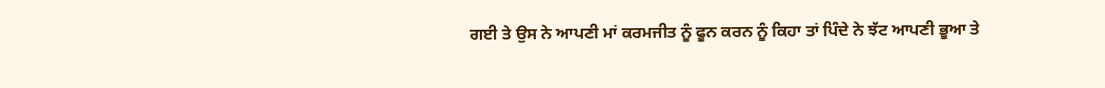ਗਈ ਤੇ ਉਸ ਨੇ ਆਪਣੀ ਮਾਂ ਕਰਮਜੀਤ ਨੂੰ ਫੂਨ ਕਰਨ ਨੂੰ ਕਿਹਾ ਤਾਂ ਪਿੰਦੇ ਨੇ ਝੱਟ ਆਪਣੀ ਭੂਆ ਤੇ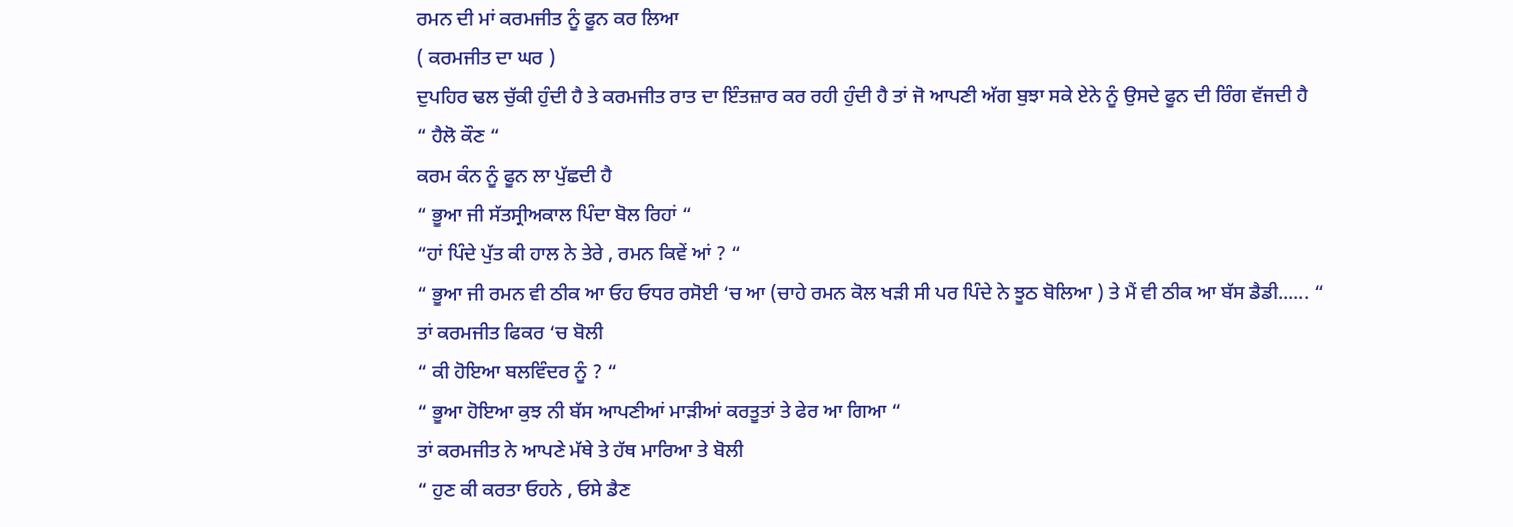ਰਮਨ ਦੀ ਮਾਂ ਕਰਮਜੀਤ ਨੂੰ ਫੂਨ ਕਰ ਲਿਆ
( ਕਰਮਜੀਤ ਦਾ ਘਰ )
ਦੁਪਹਿਰ ਢਲ ਚੁੱਕੀ ਹੁੰਦੀ ਹੈ ਤੇ ਕਰਮਜੀਤ ਰਾਤ ਦਾ ਇੰਤਜ਼ਾਰ ਕਰ ਰਹੀ ਹੁੰਦੀ ਹੈ ਤਾਂ ਜੋ ਆਪਣੀ ਅੱਗ ਬੁਝਾ ਸਕੇ ਏਨੇ ਨੂੰ ਉਸਦੇ ਫੂਨ ਦੀ ਰਿੰਗ ਵੱਜਦੀ ਹੈ
“ ਹੈਲੋ ਕੌਣ “
ਕਰਮ ਕੰਨ ਨੂੰ ਫੂਨ ਲਾ ਪੁੱਛਦੀ ਹੈ
“ ਭੂਆ ਜੀ ਸੱਤਸ੍ਰੀਅਕਾਲ ਪਿੰਦਾ ਬੋਲ ਰਿਹਾਂ “
“ਹਾਂ ਪਿੰਦੇ ਪੁੱਤ ਕੀ ਹਾਲ ਨੇ ਤੇਰੇ , ਰਮਨ ਕਿਵੇਂ ਆਂ ? “
“ ਭੂਆ ਜੀ ਰਮਨ ਵੀ ਠੀਕ ਆ ਓਹ ਓਧਰ ਰਸੋਈ ‘ਚ ਆ (ਚਾਹੇ ਰਮਨ ਕੋਲ ਖੜੀ ਸੀ ਪਰ ਪਿੰਦੇ ਨੇ ਝੂਠ ਬੋਲਿਆ ) ਤੇ ਮੈਂ ਵੀ ਠੀਕ ਆ ਬੱਸ ਡੈਡੀ...... “
ਤਾਂ ਕਰਮਜੀਤ ਫਿਕਰ ‘ਚ ਬੋਲੀ
“ ਕੀ ਹੋਇਆ ਬਲਵਿੰਦਰ ਨੂੰ ? “
“ ਭੂਆ ਹੋਇਆ ਕੁਝ ਨੀ ਬੱਸ ਆਪਣੀਆਂ ਮਾੜੀਆਂ ਕਰਤੂਤਾਂ ਤੇ ਫੇਰ ਆ ਗਿਆ “
ਤਾਂ ਕਰਮਜੀਤ ਨੇ ਆਪਣੇ ਮੱਥੇ ਤੇ ਹੱਥ ਮਾਰਿਆ ਤੇ ਬੋਲੀ
“ ਹੁਣ ਕੀ ਕਰਤਾ ਓਹਨੇ , ਓਸੇ ਡੈਣ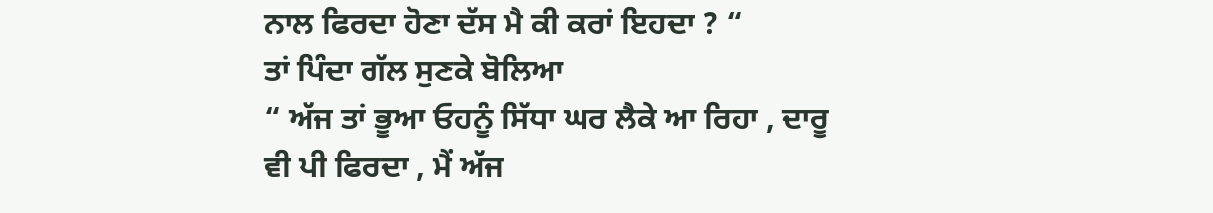ਨਾਲ ਫਿਰਦਾ ਹੋਣਾ ਦੱਸ ਮੈ ਕੀ ਕਰਾਂ ਇਹਦਾ ? “
ਤਾਂ ਪਿੰਦਾ ਗੱਲ ਸੁਣਕੇ ਬੋਲਿਆ
“ ਅੱਜ ਤਾਂ ਭੂਆ ਓਹਨੂੰ ਸਿੱਧਾ ਘਰ ਲੈਕੇ ਆ ਰਿਹਾ , ਦਾਰੂ ਵੀ ਪੀ ਫਿਰਦਾ , ਮੈਂ ਅੱਜ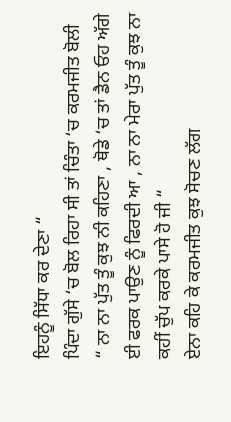ਇਹਨੂੰ ਸਿੱਧਾ ਕਰ ਦੇਣਾ “
ਪਿੰਦਾ ਗੁੱਸੇ ‘ਚ ਬੋਲ ਰਿਹਾ ਸੀ ਤਾਂ ਚਿੰਤਾ ‘ਚ ਕਰਮਜੀਤ ਬੋਲੀ
“ ਨਾ ਨਾ ਪੁੱਤ ਤੂੰ ਕੁਝ ਨੀ ਕਹਿਣਾ , ਥੋਡੇ ‘ਚ ਤਾਂ ਡੈਨ ਓਹ ਅੱਗੇ ਈ ਫਰਕ ਪਾਉਣ ਨੂੰ ਫਿਰਦੀ ਆ , ਨਾ ਨਾ ਮੇਰਾ ਪੁੱਤ ਤੂੰ ਕੁਝ ਨਾ ਕਹੀਂ ਚੁੱਪ ਕਰਕੇ ਪਾਸੇ ਹੋ ਜੀ “
ਏਨਾ ਕਹਿ ਕੇ ਕਰਮਜੀਤ ਕੁਝ ਸੋਚਣ ਲੱਗ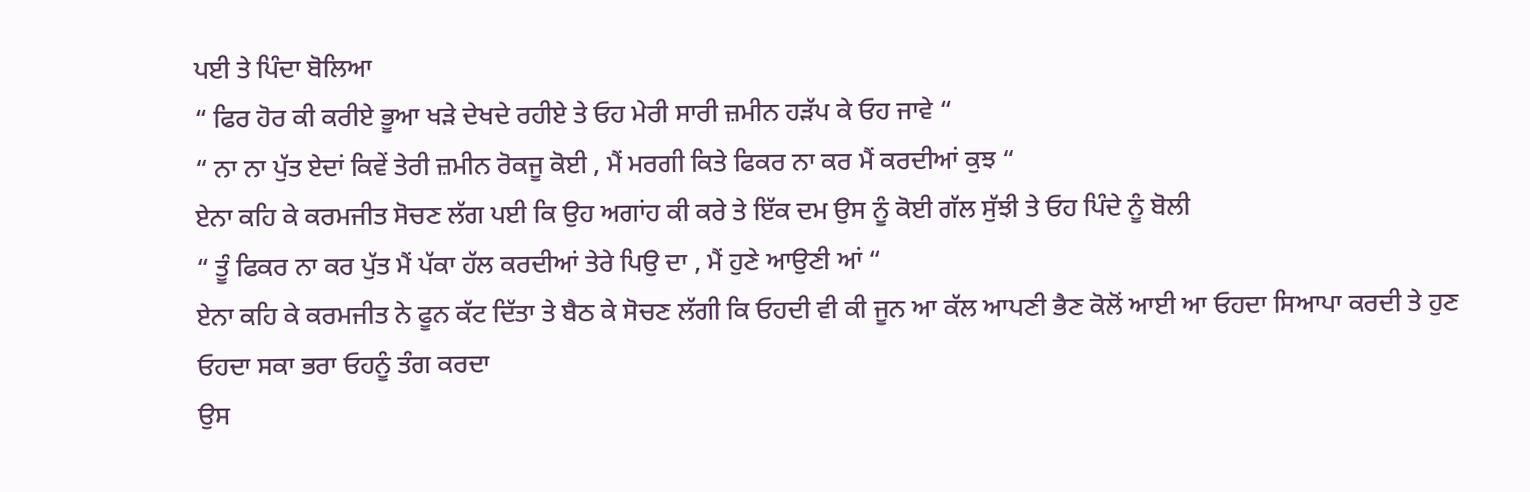ਪਈ ਤੇ ਪਿੰਦਾ ਬੋਲਿਆ
“ ਫਿਰ ਹੋਰ ਕੀ ਕਰੀਏ ਭੂਆ ਖੜੇ ਦੇਖਦੇ ਰਹੀਏ ਤੇ ਓਹ ਮੇਰੀ ਸਾਰੀ ਜ਼ਮੀਨ ਹੜੱਪ ਕੇ ਓਹ ਜਾਵੇ “
“ ਨਾ ਨਾ ਪੁੱਤ ਏਦਾਂ ਕਿਵੇਂ ਤੇਰੀ ਜ਼ਮੀਨ ਰੋਕਜੂ ਕੋਈ , ਮੈਂ ਮਰਗੀ ਕਿਤੇ ਫਿਕਰ ਨਾ ਕਰ ਮੈਂ ਕਰਦੀਆਂ ਕੁਝ “
ਏਨਾ ਕਹਿ ਕੇ ਕਰਮਜੀਤ ਸੋਚਣ ਲੱਗ ਪਈ ਕਿ ਉਹ ਅਗਾਂਹ ਕੀ ਕਰੇ ਤੇ ਇੱਕ ਦਮ ਉਸ ਨੂੰ ਕੋਈ ਗੱਲ ਸੁੱਝੀ ਤੇ ਓਹ ਪਿੰਦੇ ਨੂੰ ਬੋਲੀ
“ ਤੂੰ ਫਿਕਰ ਨਾ ਕਰ ਪੁੱਤ ਮੈਂ ਪੱਕਾ ਹੱਲ ਕਰਦੀਆਂ ਤੇਰੇ ਪਿਉ ਦਾ , ਮੈਂ ਹੁਣੇ ਆਉਣੀ ਆਂ “
ਏਨਾ ਕਹਿ ਕੇ ਕਰਮਜੀਤ ਨੇ ਫੂਨ ਕੱਟ ਦਿੱਤਾ ਤੇ ਬੈਠ ਕੇ ਸੋਚਣ ਲੱਗੀ ਕਿ ਓਹਦੀ ਵੀ ਕੀ ਜੂਨ ਆ ਕੱਲ ਆਪਣੀ ਭੈਣ ਕੋਲੋਂ ਆਈ ਆ ਓਹਦਾ ਸਿਆਪਾ ਕਰਦੀ ਤੇ ਹੁਣ ਓਹਦਾ ਸਕਾ ਭਰਾ ਓਹਨੂੰ ਤੰਗ ਕਰਦਾ
ਉਸ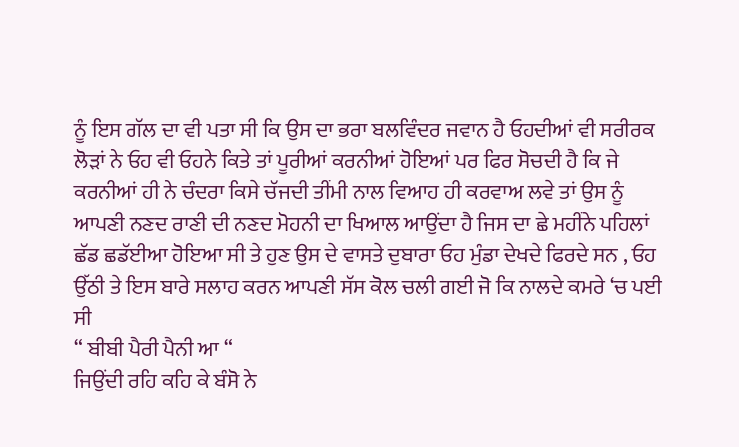ਨੂੰ ਇਸ ਗੱਲ ਦਾ ਵੀ ਪਤਾ ਸੀ ਕਿ ਉਸ ਦਾ ਭਰਾ ਬਲਵਿੰਦਰ ਜਵਾਨ ਹੈ ਓਹਦੀਆਂ ਵੀ ਸਰੀਰਕ ਲੋੜਾਂ ਨੇ ਓਹ ਵੀ ਓਹਨੇ ਕਿਤੇ ਤਾਂ ਪੂਰੀਆਂ ਕਰਨੀਆਂ ਹੋਇਆਂ ਪਰ ਫਿਰ ਸੋਚਦੀ ਹੈ ਕਿ ਜੇ ਕਰਨੀਆਂ ਹੀ ਨੇ ਚੰਦਰਾ ਕਿਸੇ ਚੱਜਦੀ ਤੀਂਮੀ ਨਾਲ ਵਿਆਹ ਹੀ ਕਰਵਾਅ ਲਵੇ ਤਾਂ ਉਸ ਨੂੰ ਆਪਣੀ ਨਣਦ ਰਾਣੀ ਦੀ ਨਣਦ ਮੋਹਨੀ ਦਾ ਖਿਆਲ ਆਉਂਦਾ ਹੈ ਜਿਸ ਦਾ ਛੇ ਮਹੀਂਨੇ ਪਹਿਲਾਂ ਛੱਡ ਛਡੱਈਆ ਹੋਇਆ ਸੀ ਤੇ ਹੁਣ ਉਸ ਦੇ ਵਾਸਤੇ ਦੁਬਾਰਾ ਓਹ ਮੁੰਡਾ ਦੇਖਦੇ ਫਿਰਦੇ ਸਨ , ਓਹ ਉੱਠੀ ਤੇ ਇਸ ਬਾਰੇ ਸਲਾਹ ਕਰਨ ਆਪਣੀ ਸੱਸ ਕੋਲ ਚਲੀ ਗਈ ਜੋ ਕਿ ਨਾਲਦੇ ਕਮਰੇ ‘ਚ ਪਈ ਸੀ
“ ਬੀਬੀ ਪੈਰੀ ਪੈਨੀ ਆ “
ਜਿਉਂਦੀ ਰਹਿ ਕਹਿ ਕੇ ਬੰਸੋ ਨੇ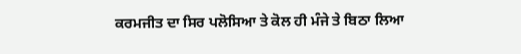ਕਰਮਜੀਤ ਦਾ ਸਿਰ ਪਲੋਸਿਆ ਤੇ ਕੋਲ ਹੀ ਮੰਜੇ ਤੇ ਬਿਠਾ ਲਿਆ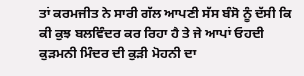ਤਾਂ ਕਰਮਜੀਤ ਨੇ ਸਾਰੀ ਗੱਲ ਆਪਣੀ ਸੱਸ ਬੰਸੋ ਨੂੰ ਦੱਸੀ ਕਿ ਕੀ ਕੁਝ ਬਲਵਿੰਦਰ ਕਰ ਰਿਹਾ ਹੈ ਤੇ ਜੇ ਆਪਾਂ ਓਹਦੀ ਕੁੜਮਨੀ ਮਿੰਦਰ ਦੀ ਕੁੜੀ ਮੋਹਨੀ ਦਾ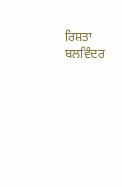ਰਿਸ਼ਤਾ ਬਲਵਿੰਦਰ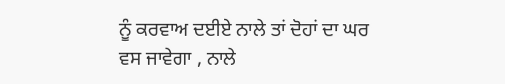ਨੂੰ ਕਰਵਾਅ ਦਈਏ ਨਾਲੇ ਤਾਂ ਦੋਹਾਂ ਦਾ ਘਰ ਵਸ ਜਾਵੇਗਾ , ਨਾਲੇ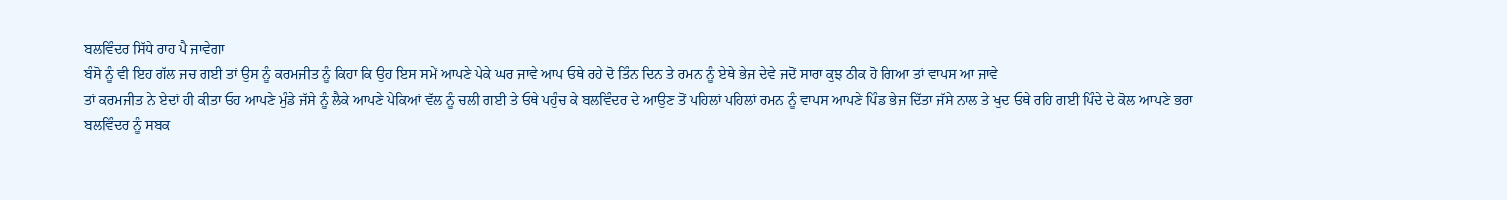ਬਲਵਿੰਦਰ ਸਿੱਧੇ ਰਾਹ ਪੈ ਜਾਵੇਗਾ
ਬੰਸੋ ਨੂੰ ਵੀ ਇਹ ਗੱਲ ਜਚ ਗਈ ਤਾਂ ਉਸ ਨੂੰ ਕਰਮਜੀਤ ਨੂੰ ਕਿਹਾ ਕਿ ਉਹ ਇਸ ਸਮੇਂ ਆਪਣੇ ਪੇਕੇ ਘਰ ਜਾਵੇ ਆਪ ਓਥੇ ਰਹੇ ਦੋ ਤਿੰਨ ਦਿਨ ਤੇ ਰਮਨ ਨੂੰ ਏਥੇ ਭੇਜ ਦੇਵੇ ਜਦੋਂ ਸਾਰਾ ਕੁਝ ਠੀਕ ਹੋ ਗਿਆ ਤਾਂ ਵਾਪਸ ਆ ਜਾਵੇ
ਤਾਂ ਕਰਮਜੀਤ ਨੇ ਏਦਾਂ ਹੀ ਕੀਤਾ ਓਹ ਆਪਣੇ ਮੁੰਡੇ ਜੱਸੇ ਨੂੰ ਲੈਕੇ ਆਪਣੇ ਪੇਕਿਆਂ ਵੱਲ ਨੂੰ ਚਲੀ ਗਈ ਤੇ ਓਥੇ ਪਹੁੰਚ ਕੇ ਬਲਵਿੰਦਰ ਦੇ ਆਉਣ ਤੋਂ ਪਹਿਲਾਂ ਪਹਿਲਾਂ ਰਮਨ ਨੂੰ ਵਾਪਸ ਆਪਣੇ ਪਿੰਡ ਭੇਜ ਦਿੱਤਾ ਜੱਸੇ ਨਾਲ ਤੇ ਖੁਦ ਓਥੇ ਰਹਿ ਗਈ ਪਿੰਦੇ ਦੇ ਕੋਲ ਆਪਣੇ ਭਰਾ ਬਲਵਿੰਦਰ ਨੂੰ ਸਬਕ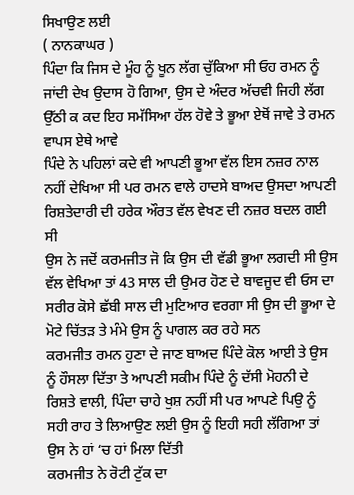ਸਿਖਾਉਣ ਲਈ
( ਨਾਨਕਾਘਰ )
ਪਿੰਦਾ ਕਿ ਜਿਸ ਦੇ ਮੂੰਹ ਨੂੰ ਖੂਨ ਲੱਗ ਚੁੱਕਿਆ ਸੀ ਓਹ ਰਮਨ ਨੂੰ ਜਾਂਦੀ ਦੇਖ ਉਦਾਸ ਹੋ ਗਿਆ, ਉਸ ਦੇ ਅੰਦਰ ਅੱਚਵੀ ਜਿਹੀ ਲੱਗ ਉੱਠੀ ਕ ਕਦ ਇਹ ਸਮੱਸਿਆ ਹੱਲ ਹੋਵੇ ਤੇ ਭੂਆ ਏਥੋਂ ਜਾਵੇ ਤੇ ਰਮਨ ਵਾਪਸ ਏਥੇ ਆਵੇ
ਪਿੰਦੇ ਨੇ ਪਹਿਲਾਂ ਕਦੇ ਵੀ ਆਪਣੀ ਭੂਆ ਵੱਲ ਇਸ ਨਜ਼ਰ ਨਾਲ ਨਹੀਂ ਦੇਖਿਆ ਸੀ ਪਰ ਰਮਨ ਵਾਲੇ ਹਾਦਸੇ ਬਾਅਦ ਉਸਦਾ ਆਪਣੀ ਰਿਸ਼ਤੇਦਾਰੀ ਦੀ ਹਰੇਕ ਔਰਤ ਵੱਲ ਵੇਖਣ ਦੀ ਨਜ਼ਰ ਬਦਲ ਗਈ ਸੀ
ਉਸ ਨੇ ਜਦੋਂ ਕਰਮਜੀਤ ਜੋ ਕਿ ਉਸ ਦੀ ਵੱਡੀ ਭੂਆ ਲਗਦੀ ਸੀ ਉਸ ਵੱਲ ਵੇਖਿਆ ਤਾਂ 43 ਸਾਲ ਦੀ ਉਮਰ ਹੋਣ ਦੇ ਬਾਵਜੂਦ ਵੀ ਓਸ ਦਾ ਸਰੀਰ ਕੋਸੇ ਛੱਬੀ ਸਾਲ ਦੀ ਮੁਟਿਆਰ ਵਰਗਾ ਸੀ ਉਸ ਦੀ ਭੂਆ ਦੇ ਮੋਟੇ ਚਿੱਤੜ ਤੇ ਮੰਮੇ ਉਸ ਨੂੰ ਪਾਗਲ ਕਰ ਰਹੇ ਸਨ
ਕਰਮਜੀਤ ਰਮਨ ਹੁਣਾ ਦੇ ਜਾਣ ਬਾਅਦ ਪਿੰਦੇ ਕੋਲ ਆਈ ਤੇ ਉਸ ਨੂੰ ਹੌਸਲਾ ਦਿੱਤਾ ਤੇ ਆਪਣੀ ਸਕੀਮ ਪਿੰਦੇ ਨੂੰ ਦੱਸੀ ਮੋਹਨੀ ਦੇ ਰਿਸ਼ਤੇ ਵਾਲੀ, ਪਿੰਦਾ ਚਾਹੇ ਖੁਸ਼ ਨਹੀਂ ਸੀ ਪਰ ਆਪਣੇ ਪਿਉ ਨੂੰ ਸਹੀ ਰਾਹ ਤੇ ਲਿਆਉਣ ਲਈ ਉਸ ਨੂੰ ਇਹੀ ਸਹੀ ਲੱਗਿਆ ਤਾਂ ਉਸ ਨੇ ਹਾਂ ‘ਚ ਹਾਂ ਮਿਲਾ ਦਿੱਤੀ
ਕਰਮਜੀਤ ਨੇ ਰੋਟੀ ਟੁੱਕ ਦਾ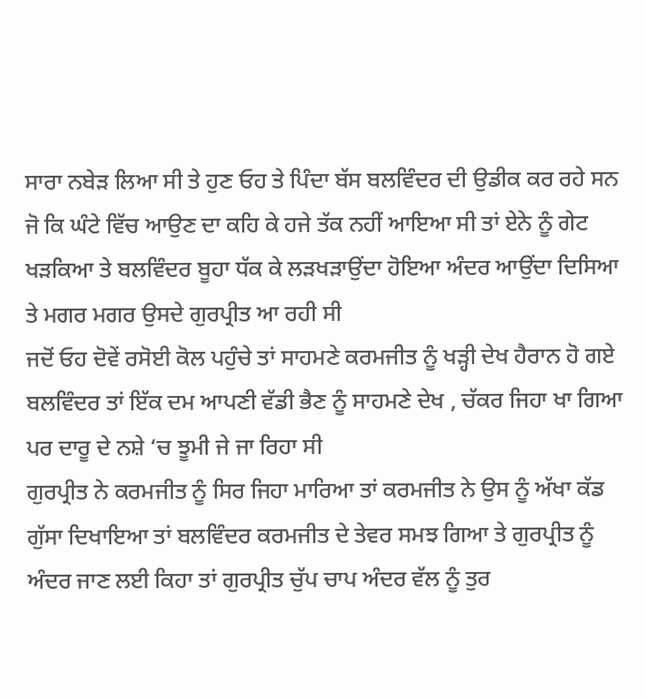ਸਾਰਾ ਨਬੇੜ ਲਿਆ ਸੀ ਤੇ ਹੁਣ ਓਹ ਤੇ ਪਿੰਦਾ ਬੱਸ ਬਲਵਿੰਦਰ ਦੀ ਉਡੀਕ ਕਰ ਰਹੇ ਸਨ ਜੋ ਕਿ ਘੰਟੇ ਵਿੱਚ ਆਉਣ ਦਾ ਕਹਿ ਕੇ ਹਜੇ ਤੱਕ ਨਹੀਂ ਆਇਆ ਸੀ ਤਾਂ ਏਨੇ ਨੂੰ ਗੇਟ ਖੜਕਿਆ ਤੇ ਬਲਵਿੰਦਰ ਬੂਹਾ ਧੱਕ ਕੇ ਲੜਖੜਾਉਂਦਾ ਹੋਇਆ ਅੰਦਰ ਆਉਂਦਾ ਦਿਸਿਆ
ਤੇ ਮਗਰ ਮਗਰ ਉਸਦੇ ਗੁਰਪ੍ਰੀਤ ਆ ਰਹੀ ਸੀ
ਜਦੋਂ ਓਹ ਦੋਵੇਂ ਰਸੋਈ ਕੋਲ ਪਹੁੰਚੇ ਤਾਂ ਸਾਹਮਣੇ ਕਰਮਜੀਤ ਨੂੰ ਖੜ੍ਹੀ ਦੇਖ ਹੈਰਾਨ ਹੋ ਗਏ ਬਲਵਿੰਦਰ ਤਾਂ ਇੱਕ ਦਮ ਆਪਣੀ ਵੱਡੀ ਭੈਣ ਨੂੰ ਸਾਹਮਣੇ ਦੇਖ , ਚੱਕਰ ਜਿਹਾ ਖਾ ਗਿਆ ਪਰ ਦਾਰੂ ਦੇ ਨਸ਼ੇ ‘ਚ ਝੂਮੀ ਜੇ ਜਾ ਰਿਹਾ ਸੀ
ਗੁਰਪ੍ਰੀਤ ਨੇ ਕਰਮਜੀਤ ਨੂੰ ਸਿਰ ਜਿਹਾ ਮਾਰਿਆ ਤਾਂ ਕਰਮਜੀਤ ਨੇ ਉਸ ਨੂੰ ਅੱਖਾ ਕੱਡ ਗੁੱਸਾ ਦਿਖਾਇਆ ਤਾਂ ਬਲਵਿੰਦਰ ਕਰਮਜੀਤ ਦੇ ਤੇਵਰ ਸਮਝ ਗਿਆ ਤੇ ਗੁਰਪ੍ਰੀਤ ਨੂੰ ਅੰਦਰ ਜਾਣ ਲਈ ਕਿਹਾ ਤਾਂ ਗੁਰਪ੍ਰੀਤ ਚੁੱਪ ਚਾਪ ਅੰਦਰ ਵੱਲ ਨੂੰ ਤੁਰ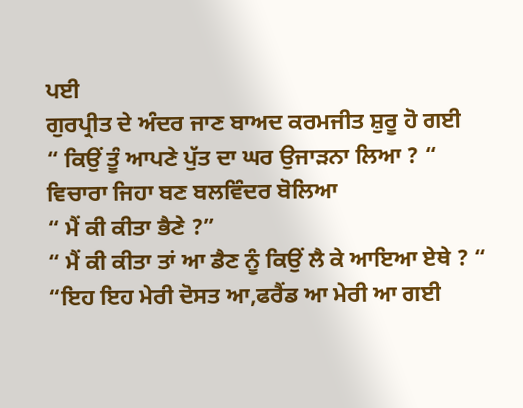ਪਈ
ਗੁਰਪ੍ਰੀਤ ਦੇ ਅੰਦਰ ਜਾਣ ਬਾਅਦ ਕਰਮਜੀਤ ਸ਼ੁਰੂ ਹੋ ਗਈ
“ ਕਿਉਂ ਤੂੰ ਆਪਣੇ ਪੁੱਤ ਦਾ ਘਰ ਉਜਾੜਨਾ ਲਿਆ ? “
ਵਿਚਾਰਾ ਜਿਹਾ ਬਣ ਬਲਵਿੰਦਰ ਬੋਲਿਆ
“ ਮੈਂ ਕੀ ਕੀਤਾ ਭੈਣੇ ?”
“ ਮੈਂ ਕੀ ਕੀਤਾ ਤਾਂ ਆ ਡੈਣ ਨੂੰ ਕਿਉਂ ਲੈ ਕੇ ਆਇਆ ਏਥੇ ? “
“ਇਹ ਇਹ ਮੇਰੀ ਦੋਸਤ ਆ,ਫਰੈਂਡ ਆ ਮੇਰੀ ਆ ਗਈ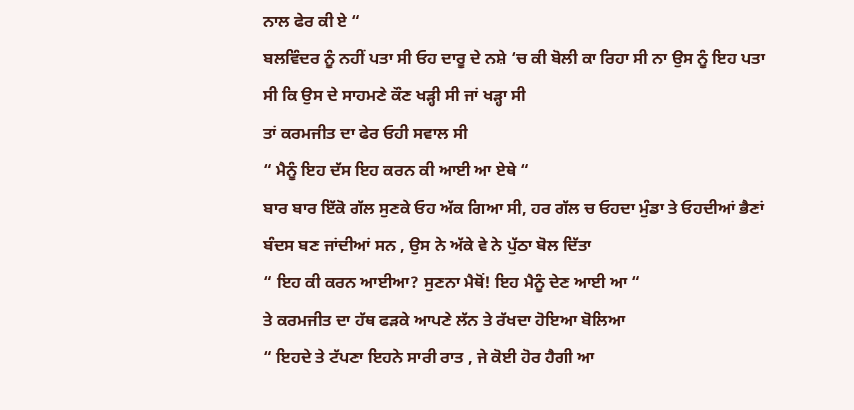ਨਾਲ ਫੇਰ ਕੀ ਏ “
ਬਲਵਿੰਦਰ ਨੂੰ ਨਹੀਂ ਪਤਾ ਸੀ ਓਹ ਦਾਰੂ ਦੇ ਨਸ਼ੇ ‘ਚ ਕੀ ਬੋਲੀ ਕਾ ਰਿਹਾ ਸੀ ਨਾ ਉਸ ਨੂੰ ਇਹ ਪਤਾ ਸੀ ਕਿ ਉਸ ਦੇ ਸਾਹਮਣੇ ਕੌਣ ਖੜ੍ਹੀ ਸੀ ਜਾਂ ਖੜ੍ਹਾ ਸੀ
ਤਾਂ ਕਰਮਜੀਤ ਦਾ ਫੇਰ ਓਹੀ ਸਵਾਲ ਸੀ
“ ਮੈਨੂੰ ਇਹ ਦੱਸ ਇਹ ਕਰਨ ਕੀ ਆਈ ਆ ਏਥੇ “
ਬਾਰ ਬਾਰ ਇੱਕੋ ਗੱਲ ਸੁਣਕੇ ਓਹ ਅੱਕ ਗਿਆ ਸੀ, ਹਰ ਗੱਲ ਚ ਓਹਦਾ ਮੁੰਡਾ ਤੇ ਓਹਦੀਆਂ ਭੈਣਾਂ ਬੰਦਸ ਬਣ ਜਾਂਦੀਆਂ ਸਨ , ਉਸ ਨੇ ਅੱਕੇ ਵੇ ਨੇ ਪੁੱਠਾ ਬੋਲ ਦਿੱਤਾ
“ ਇਹ ਕੀ ਕਰਨ ਆਈਆ? ਸੁਣਨਾ ਮੈਥੋਂ! ਇਹ ਮੈਨੂੰ ਦੇਣ ਆਈ ਆ “
ਤੇ ਕਰਮਜੀਤ ਦਾ ਹੱਥ ਫੜਕੇ ਆਪਣੇ ਲੱਨ ਤੇ ਰੱਖਦਾ ਹੋਇਆ ਬੋਲਿਆ
“ ਇਹਦੇ ਤੇ ਟੱਪਣਾ ਇਹਨੇ ਸਾਰੀ ਰਾਤ , ਜੇ ਕੋਈ ਹੋਰ ਹੈਗੀ ਆ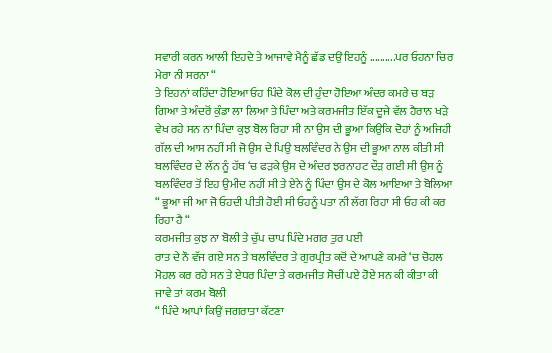ਸਵਾਰੀ ਕਰਨ ਆਲੀ ਇਹਦੇ ਤੇ ਆਜਾਵੇ ਮੈਨੂੰ ਛੱਡ ਦਉਂ ਇਹਨੂੰ ..........ਪਰ ਓਹਨਾ ਚਿਰ ਮੇਰਾ ਨੀ ਸਰਨਾ “
ਤੇ ਇਹਨਾਂ ਕਹਿੰਦਾ ਹੋਇਆ ਓਹ ਪਿੰਦੇ ਕੋਲ ਦੀ ਹੁੰਦਾ ਹੋਇਆ ਅੰਦਰ ਕਮਰੇ ਚ ਬੜ ਗਿਆ ਤੇ ਅੰਦਰੋਂ ਕੁੰਡਾ ਲਾ ਲਿਆ ਤੇ ਪਿੰਦਾ ਅਤੇ ਕਰਮਜੀਤ ਇੱਕ ਦੂਜੇ ਵੱਲ ਹੈਰਾਨ ਖੜੇ ਵੇਖ ਰਹੇ ਸਨ ਨਾ ਪਿੰਦਾ ਕੁਝ ਬੋਲ ਰਿਹਾ ਸੀ ਨਾ ਉਸ ਦੀ ਭੂਆ ਕਿਉਕਿ ਦੋਹਾਂ ਨੂੰ ਅਜਿਹੀ ਗੱਲ ਦੀ ਆਸ ਨਹੀਂ ਸੀ ਜੋ ਉਸ ਦੇ ਪਿਉ ਬਲਵਿੰਦਰ ਨੇ ਉਸ ਦੀ ਭੂਆ ਨਾਲ ਕੀਤੀ ਸੀ
ਬਲਵਿੰਦਰ ਦੇ ਲੱਨ ਨੂੰ ਹੱਥ ‘ਚ ਫੜਕੇ ਉਸ ਦੇ ਅੰਦਰ ਝਰਨਾਹਟ ਦੌੜ ਗਈ ਸੀ ਉਸ ਨੂੰ ਬਲਵਿੰਦਰ ਤੋਂ ਇਹ ਉਮੀਦ ਨਹੀਂ ਸੀ ਤੇ ਏਨੇ ਨੂੰ ਪਿੰਦਾ ਉਸ ਦੇ ਕੋਲ ਆਇਆ ਤੇ ਬੋਲਿਆ
“ ਭੂਆ ਜੀ ਆ ਜੋ ਓਹਦੀ ਪੀਤੀ ਹੋਈ ਸੀ ਓਹਨੂੰ ਪਤਾ ਨੀ ਲੱਗ ਰਿਹਾ ਸੀ ਓਹ ਕੀ ਕਰ ਰਿਹਾ ਹੈ “
ਕਰਮਜੀਤ ਕੁਝ ਨਾ ਬੋਲੀ ਤੇ ਚੁੱਪ ਚਾਪ ਪਿੰਦੇ ਮਗਰ ਤੁਰ ਪਈ
ਰਾਤ ਦੇ ਨੌ ਵੱਜ ਗਏ ਸਨ ਤੇ ਬਲਵਿੰਦਰ ਤੇ ਗੁਰਪ੍ਰੀਤ ਕਦੋਂ ਦੇ ਆਪਣੇ ਕਮਰੇ ‘ਚ ਚੋਹਲ ਮੋਹਲ ਕਰ ਰਹੇ ਸਨ ਤੇ ਏਧਰ ਪਿੰਦਾ ਤੇ ਕਰਮਜੀਤ ਸੋਚੀਂ ਪਏ ਹੋਏ ਸਨ ਕੀ ਕੀਤਾ ਕੀ ਜਾਵੇ ਤਾਂ ਕਰਮ ਬੋਲੀ
“ ਪਿੰਦੇ ਆਪਾਂ ਕਿਉਂ ਜਗਰਾਤਾ ਕੱਟਣਾ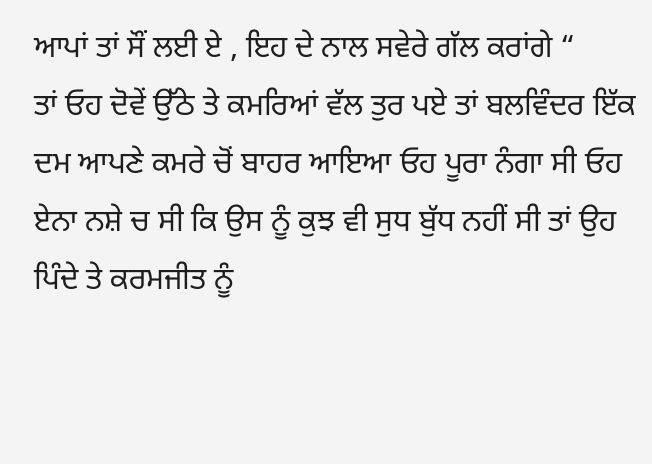ਆਪਾਂ ਤਾਂ ਸੌਂ ਲਈ ਏ , ਇਹ ਦੇ ਨਾਲ ਸਵੇਰੇ ਗੱਲ ਕਰਾਂਗੇ “
ਤਾਂ ਓਹ ਦੋਵੇਂ ਉੱਠੇ ਤੇ ਕਮਰਿਆਂ ਵੱਲ ਤੁਰ ਪਏ ਤਾਂ ਬਲਵਿੰਦਰ ਇੱਕ ਦਮ ਆਪਣੇ ਕਮਰੇ ਚੋਂ ਬਾਹਰ ਆਇਆ ਓਹ ਪੂਰਾ ਨੰਗਾ ਸੀ ਓਹ ਏਨਾ ਨਸ਼ੇ ਚ ਸੀ ਕਿ ਉਸ ਨੂੰ ਕੁਝ ਵੀ ਸੁਧ ਬੁੱਧ ਨਹੀਂ ਸੀ ਤਾਂ ਉਹ ਪਿੰਦੇ ਤੇ ਕਰਮਜੀਤ ਨੂੰ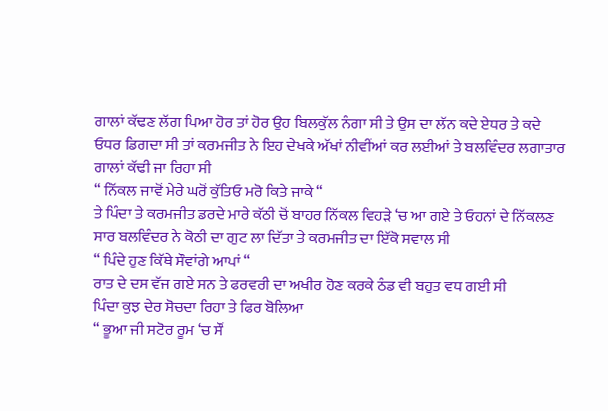ਗਾਲਾਂ ਕੱਢਣ ਲੱਗ ਪਿਆ ਹੋਰ ਤਾਂ ਹੋਰ ਉਹ ਬਿਲਕੁੱਲ ਨੰਗਾ ਸੀ ਤੇ ਉਸ ਦਾ ਲੱਨ ਕਦੇ ਏਧਰ ਤੇ ਕਦੇ ਓਧਰ ਡਿਗਦਾ ਸੀ ਤਾਂ ਕਰਮਜੀਤ ਨੇ ਇਹ ਦੇਖਕੇ ਅੱਖਾਂ ਨੀਵੀਂਆਂ ਕਰ ਲਈਆਂ ਤੇ ਬਲਵਿੰਦਰ ਲਗਾਤਾਰ ਗਾਲਾਂ ਕੱਢੀ ਜਾ ਰਿਹਾ ਸੀ
“ ਨਿੱਕਲ ਜਾਵੋਂ ਮੇਰੇ ਘਰੋਂ ਕੁੱਤਿਓ ਮਰੋ ਕਿਤੇ ਜਾਕੇ “
ਤੇ ਪਿੰਦਾ ਤੇ ਕਰਮਜੀਤ ਡਰਦੇ ਮਾਰੇ ਕੱਠੀ ਚੋਂ ਬਾਹਰ ਨਿੱਕਲ ਵਿਹੜੇ ‘ਚ ਆ ਗਏ ਤੇ ਓਹਨਾਂ ਦੇ ਨਿੱਕਲਣ ਸਾਰ ਬਲਵਿੰਦਰ ਨੇ ਕੋਠੀ ਦਾ ਗੁਟ ਲਾ ਦਿੱਤਾ ਤੇ ਕਰਮਜੀਤ ਦਾ ਇੱਕੋ ਸਵਾਲ ਸੀ
“ ਪਿੰਦੇ ਹੁਣ ਕਿੱਥੇ ਸੌਵਾਂਗੇ ਆਪਾਂ “
ਰਾਤ ਦੇ ਦਸ ਵੱਜ ਗਏ ਸਨ ਤੇ ਫਰਵਰੀ ਦਾ ਅਖੀਰ ਹੋਣ ਕਰਕੇ ਠੰਡ ਵੀ ਬਹੁਤ ਵਧ ਗਈ ਸੀ
ਪਿੰਦਾ ਕੁਝ ਦੇਰ ਸੋਚਦਾ ਰਿਹਾ ਤੇ ਫਿਰ ਬੋਲਿਆ
“ ਭੂਆ ਜੀ ਸਟੋਰ ਰੂਮ ‘ਚ ਸੌਂ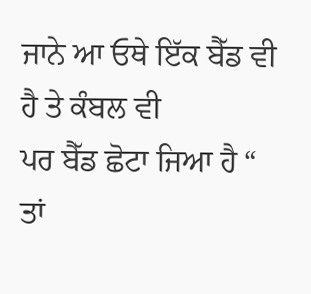ਜਾਨੇ ਆ ਓਥੇ ਇੱਕ ਬੈੱਡ ਵੀ ਹੈ ਤੇ ਕੰਬਲ ਵੀ
ਪਰ ਬੈੱਡ ਛੋਟਾ ਜਿਆ ਹੈ “
ਤਾਂ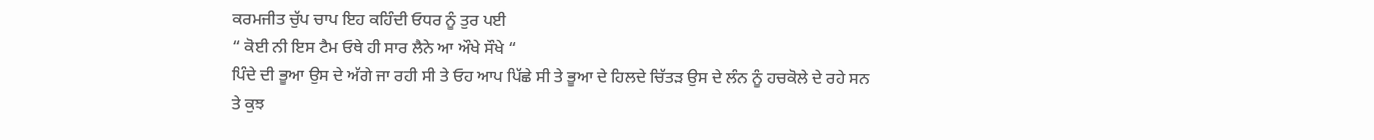ਕਰਮਜੀਤ ਚੁੱਪ ਚਾਪ ਇਹ ਕਹਿੰਦੀ ਓਧਰ ਨੂੰ ਤੁਰ ਪਈ
“ ਕੋਈ ਨੀ ਇਸ ਟੈਮ ਓਥੇ ਹੀ ਸਾਰ ਲੈਨੇ ਆ ਔਖੇ ਸੌਖੇ “
ਪਿੰਦੇ ਦੀ ਭੂਆ ਉਸ ਦੇ ਅੱਗੇ ਜਾ ਰਹੀ ਸੀ ਤੇ ਓਹ ਆਪ ਪਿੱਛੇ ਸੀ ਤੇ ਭੂਆ ਦੇ ਹਿਲਦੇ ਚਿੱਤੜ ਉਸ ਦੇ ਲੰਨ ਨੂੰ ਹਚਕੋਲੇ ਦੇ ਰਹੇ ਸਨ
ਤੇ ਕੁਝ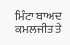ਮਿੰਟਾ ਬਾਅਦ ਕਮਲਜੀਤ ਤੇ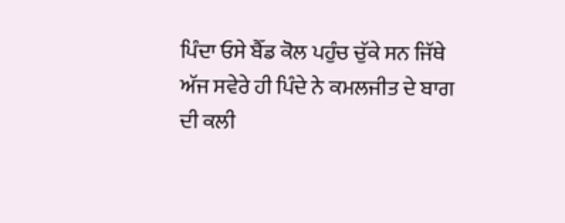ਪਿੰਦਾ ਓਸੇ ਬੈੱਡ ਕੋਲ ਪਹੁੰਚ ਚੁੱਕੇ ਸਨ ਜਿੱਥੇ ਅੱਜ ਸਵੇਰੇ ਹੀ ਪਿੰਦੇ ਨੇ ਕਮਲਜੀਤ ਦੇ ਬਾਗ ਦੀ ਕਲੀ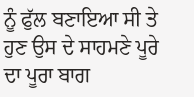ਨੂੰ ਫੁੱਲ ਬਣਾਇਆ ਸੀ ਤੇ ਹੁਣ ਉਸ ਦੇ ਸਾਹਮਣੇ ਪੂਰੇ ਦਾ ਪੂਰਾ ਬਾਗ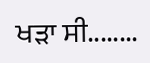ਖੜਾ ਸੀ........